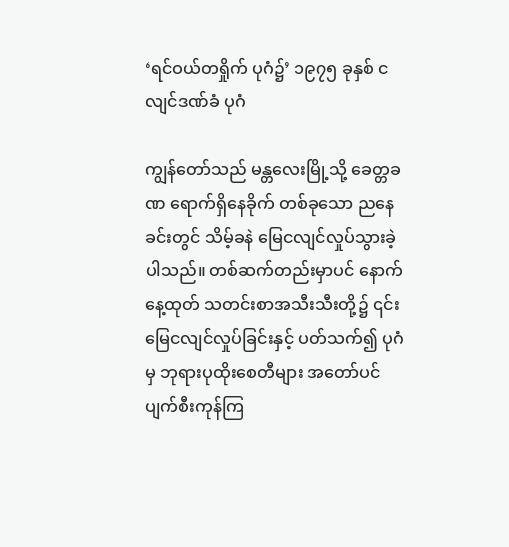‘ရင်ဝယ်တရှိုက် ပုဂံ၌’ ၁၉၇၅ ခုနှစ် ငလျင်ဒဏ်ခံ ပုဂံ

ကျွန်တော်သည် မန္တလေးမြို့သို့ ခေတ္တခဏ ရောက်ရှိနေခိုက် တစ်ခုသော ညနေခင်းတွင် သိမ့်ခနဲ မြေငလျင်လှုပ်သွားခဲ့ပါသည်။ တစ်ဆက်တည်းမှာပင် နောက်နေ့ထုတ် သတင်းစာအသီးသီးတို့၌ ၎င်းမြေငလျင်လှုပ်ခြင်းနှင့် ပတ်သက်၍ ပုဂံမှ ဘုရားပုထိုးစေတီများ အတော်ပင် ပျက်စီးကုန်ကြ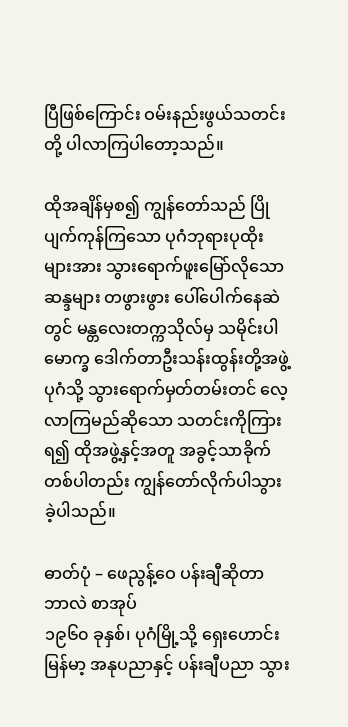ပြီဖြစ်ကြောင်း ဝမ်းနည်းဖွယ်သတင်းတို့ ပါလာကြပါတော့သည်။

ထိုအချိန်မှစ၍ ကျွန်တော်သည် ပြိုပျက်ကုန်ကြသော ပုဂံဘုရားပုထိုးများအား သွားရောက်ဖူးမြော်လိုသော ဆန္ဒများ တဖွားဖွား ပေါ်ပေါက်နေဆဲတွင် မန္တလေးတက္ကသိုလ်မှ သမိုင်းပါမောက္ခ ဒေါက်တာဦးသန်းထွန်းတို့အဖွဲ့ ပုဂံသို့ သွား‌ရောက်မှတ်တမ်းတင် လေ့လာကြမည်ဆိုသော သတင်းကိုကြားရ၍ ထိုအဖွဲ့နှင့်အတူ အခွင့်သာခိုက် တစ်ပါတည်း ကျွန်တော်လိုက်ပါသွားခဲ့ပါသည်။

ဓာတ်ပုံ – ဖေညွန့်ဝေ ပန်းချီဆိုတာ ဘာလဲ စာအုပ်
၁၉၆၀ ခုနှစ်၊ ပုဂံမြို့သို့ ရှေးဟောင်း မြန်မာ့ အနုပညာနှင့် ပန်းချီပညာ သွား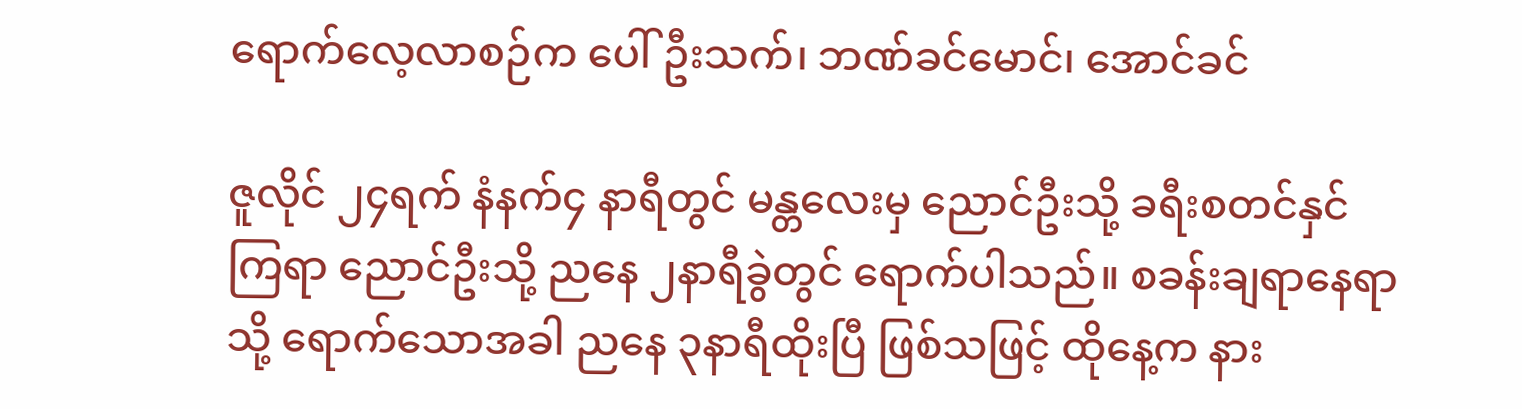ရောက်လေ့လာစဉ်က ပေါ်ဦးသက်၊ ဘဏ်ခင်မောင်၊ အောင်ခင်

ဇူလိုင် ၂၄ရက် နံနက်၄ နာရီတွင် မန္တလေးမှ ညောင်ဦးသို့ ခရီးစတင်နှင်ကြရာ ညောင်ဦးသို့ ညနေ ၂နာရီခွဲတွင် ရောက်ပါသည်။ စခန်းချရာနေရာသို့ ရောက်သောအခါ ညနေ ၃နာရီထိုးပြီ ဖြစ်သဖြင့် ထိုနေ့က နား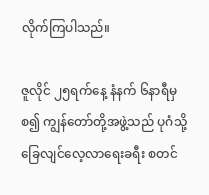လိုက်ကြပါသည်။

ဇူလိုင် ၂၅ရက်နေ့ နံနက် ၆နာရီမှစ၍ ကျွန်တော်တို့အဖွဲ့သည် ပုဂံသို့ ခြေလျင်လေ့လာရေးခရီး စတင်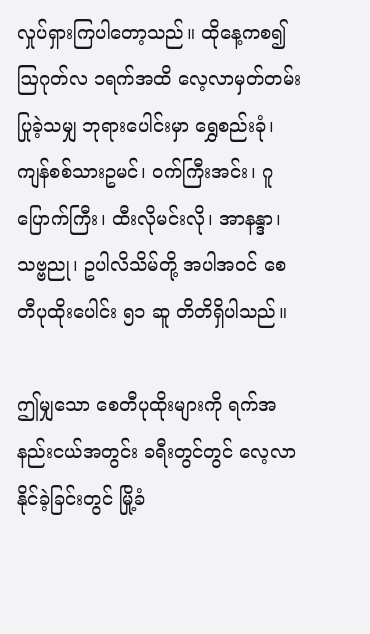လှုပ်ရှားကြပါတော့သည်။ ထိုနေ့ကစ၍ ဩဂုတ်လ ၁ရက်အထိ လေ့လာမှတ်တမ်းပြုခဲ့သမျှ ဘုရားပေါင်းမှာ ရွှေစည်းခုံ၊ ကျန်စစ်သားဥမင်၊ ဝက်ကြီးအင်း၊ ဂူပြောက်ကြီး၊ ထီးလိုမင်းလို၊ အာနန္ဒာ၊ သဗ္ဗညု၊ ဥပါလိသိမ်တို့ အပါအဝင် စေတီပုထိုးပေါင်း ၅၁ ဆူ တိတိရှိပါသည်။

ဤမျှသော စေတီပုထိုးများကို ရက်အနည်းငယ်အတွင်း ခရီးတွင်တွင် လေ့လာနိုင်ခဲ့ခြင်းတွင် မြို့ခံ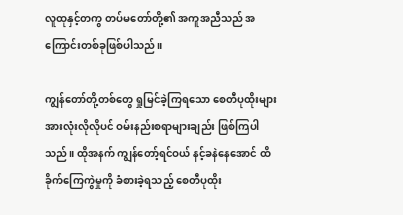လူထုနှင့်တကွ တပ်မတော်တို့၏ အကူအညီသည် အကြောင်းတစ်ခုဖြစ်ပါသည်။

ကျွန်တော်တို့တစ်တွေ ရှုမြင်ခဲ့ကြရသော စေတီပုထိုးများ အားလုံးလိုလိုပင် ဝမ်းနည်းစရာများချည်း ဖြစ်ကြပါသည်။ ထိုအနက် ကျွန်တော့်ရင်ဝယ် နင့်ခနဲနေအောင် ထိခိုက်ကြေကွဲမှုကို ခံစားခဲ့ရသည့် စေတီပုထိုး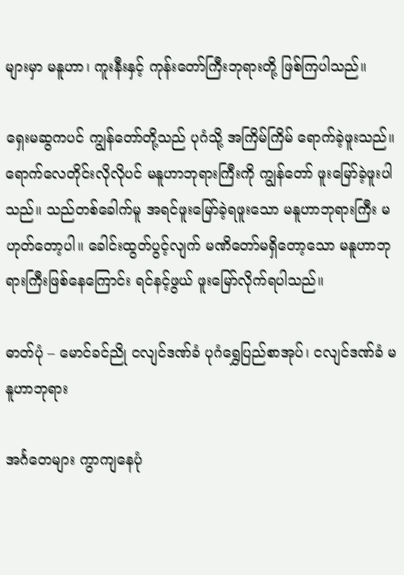များမှာ မနူဟာ၊ ကူးနီးနှင့် ကုန်းတော်ကြီးဘုရားတို့ ဖြစ်ကြပါသည်။

ရှေးမဆွကပင် ကျွန်တော်တို့သည် ပုဂံသို့ အကြိမ်ကြိမ် ရောက်ခဲ့ဖူးသည်။ ရောက်လေတိုင်းလိုလိုပင် မနူဟာဘုရားကြီးကို ကျွန်တော် ဖူးမြော်ခဲ့ဖူးပါသည်။ သည်တစ်ခေါက်မူ အရင်ဖူးမြော်ခဲ့ရဖူးသော မနူဟာဘုရားကြီး မဟုတ်တော့ပါ။ ‌ခေါင်းထွတ်ပွင့်လျက် မဏိတော်မရှိတော့သော မနူဟာဘုရားကြီးဖြစ်နေကြောင်း ရင်နင့်ဖွယ် ဖူးမြော်လိုက်ရပါသည်။

ဓာတ်ပုံ – မောင်ခင်ညို ငလျင်ဒဏ်ခံ ပုဂံရွှေပြည်စာအုပ်၊ ငလျင်ဒဏ်ခံ မနူဟာဘုရား

အင်္ဂတေများ ကွာကျနေပုံ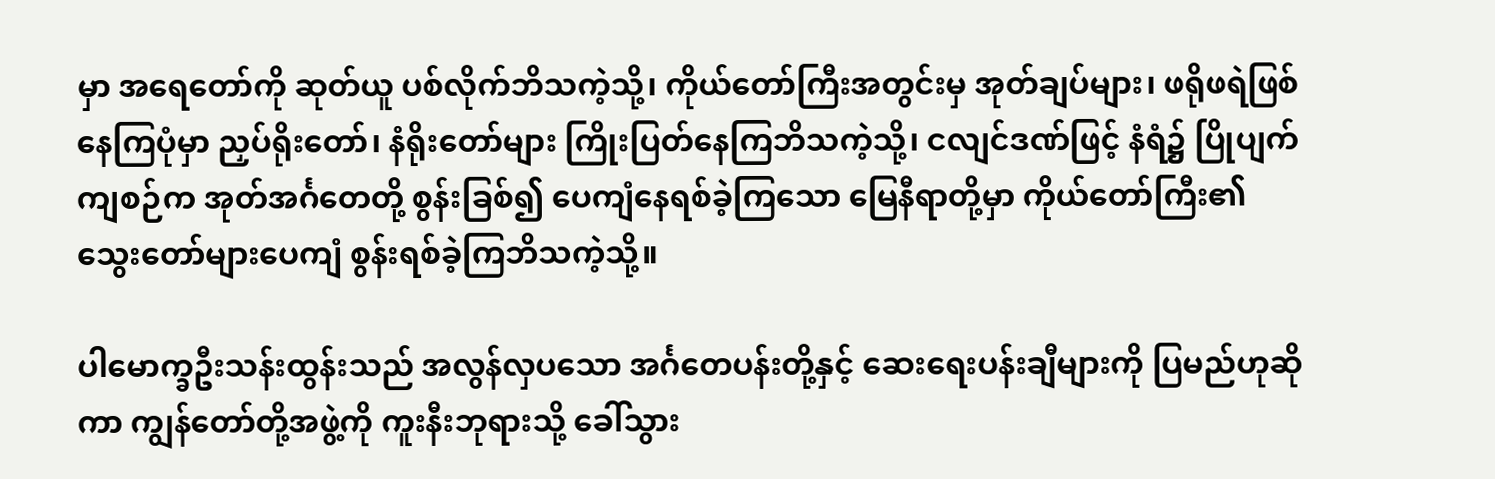မှာ အရေတော်ကို ဆုတ်ယူ ပစ်လိုက်ဘိသကဲ့သို့၊ ကိုယ်တော်ကြီးအတွင်းမှ အုတ်ချပ်များ၊ ဖရိုဖရဲဖြစ်နေကြပုံမှာ ညှပ်ရိုးတော်၊ နံရိုးတော်များ ကြိုးပြတ်နေကြဘိသကဲ့သို့၊ ငလျင်ဒဏ်ဖြင့် နံရံ၌ ပြိုပျက်ကျစဉ်က အုတ်အင်္ဂတေတို့ စွန်းခြစ်၍ ပေကျံနေရစ်ခဲ့ကြသော မြေနီရာတို့မှာ ကိုယ်တော်ကြီး၏ သွေးတော်များပေကျံ စွန်းရစ်ခဲ့ကြဘိသကဲ့သို့။

ပါမောက္ခဦးသန်းထွန်းသည် အလွန်လှပသော အင်္ဂတေပန်းတို့နှင့် ဆေးရေးပန်းချီများကို ပြမည်ဟုဆိုကာ ကျွန်တော်တို့အဖွဲ့ကို ကူးနီးဘုရားသို့ ခေါ်သွား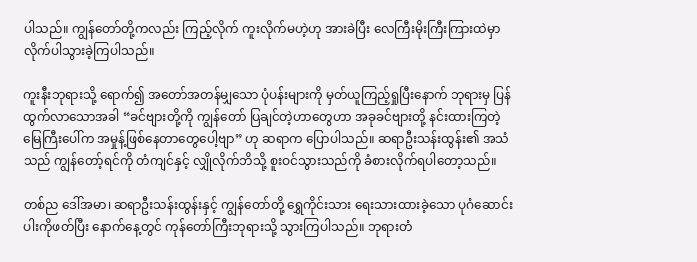ပါသည်။ ကျွန်တော်တို့ကလည်း ကြည့်လိုက် ကူးလိုက်မဟဲ့ဟု အားခဲပြီး လေကြီးမိုးကြီးကြားထဲမှာ လိုက်ပါသွားခဲ့ကြပါသည်။

ကူးနီးဘုရားသို့ ရောက်၍ အတော်အတန်မျှသော ပုံပန်းများကို မှတ်ယူကြည့်ရှုပြီးနောက် ဘုရားမှ ပြန်ထွက်လာသောအခါ “ခင်ဗျားတို့ကို ကျွန်တော် ပြချင်တဲ့ဟာတွေဟာ အခုခင်ဗျားတို့ နင်းထားကြတဲ့ မြေကြီးပေါ်က အမှုန့်ဖြစ်နေတာတွေပေါ့ဗျာ” ဟု ဆရာက ပြောပါသည်။ ဆရာဦးသန်းထွန်း၏ အသံသည် ကျွန်တော့်ရင်ကို တံကျင်နှင့် လျှိုလိုက်ဘိသို့ စူးဝင်သွားသည်ကို ခံစားလိုက်ရပါတော့သည်။

တစ်ည ဒေါ်အမာ၊ ဆရာဦးသန်းထွန်းနှင့် ကျွန်တော်တို့ ရွှေကိုင်းသား ရေးသားထားခဲ့သော ပုဂံဆောင်းပါးကိုဖတ်ပြီး နောက်နေ့တွင် ကုန်တော်ကြီးဘုရားသို့ သွားကြပါသည်။ ဘုရားတံ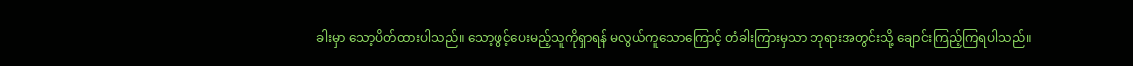ခါးမှာ သော့ပိတ်ထားပါသည်။ သော့ဖွင့်ပေးမည့်သူကိုရှာရန် မလွယ်ကူသောကြောင့် တံခါးကြားမှသာ ဘုရားအတွင်းသို့ ချောင်းကြည့်ကြရပါသည်။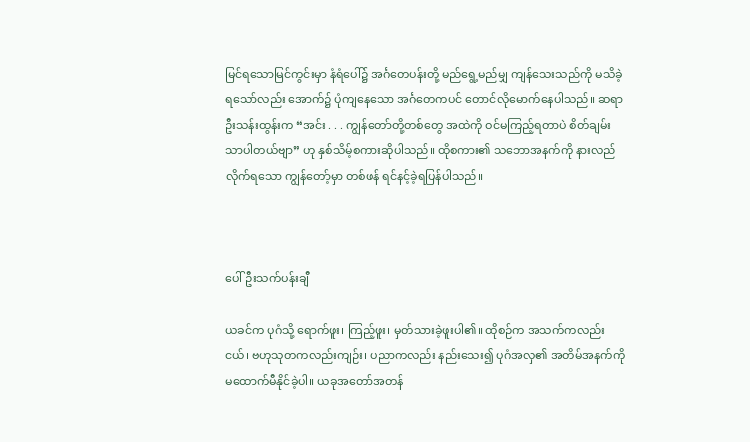မြင်ရသောမြင်ကွင်းမှာ နံရံပေါ်၌ အင်္ဂတေပန်းတို့ မည်ရွေ့မည်မျှ ကျန်သေးသည်ကို မသိခဲ့ရသော်လည်း အောက်၌ ပုံကျနေသော အင်္ဂတေကပင် တောင်လိုမောက်နေပါသည်။ ဆရာဦးသန်းထွန်းက “အင်း . . . ကျွန်တော်တို့တစ်တွေ အထဲကို ဝင်မကြည့်ရတာပဲ စိတ်ချမ်းသာပါတယ်ဗျာ” ဟု နှစ်သိမ့်စကားဆိုပါသည်။ ထိုစကား၏ သဘောအနက်ကို နားလည်လိုက်ရသော ကျွန်တော့်မှာ တစ်ဖန် ရင်နင့်ခဲ့ရပြန်ပါသည်။



ပေါ်ဦးသက်ပန်းချီ

ယခင်က ပုဂံသို့ ရောက်ဖူး၊ ကြည့်ဖူး၊ မှတ်သားခဲ့ဖူးပါ၏။ ထိုစဉ်က အသက်ကလည်းငယ်၊ ဗဟုသုတကလည်းကျဉ်း၊ ပညာကလည်း နည်းသေး၍ ပုဂံအလှ၏ အတိမ်အနက်ကို မထောက်မီနိုင်ခဲ့ပါ။ ယခုအတော်အတန်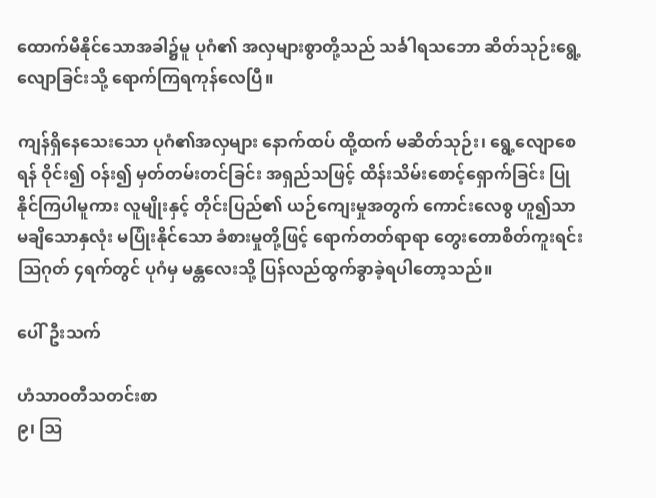ထောက်မီနိုင်သောအခါ၌မူ ပုဂံ၏ အလှများစွာတို့သည် သင်္ခါရသဘော ဆိတ်သုဉ်းရွေ့လျောခြင်းသို့ ရောက်ကြရကုန်လေပြီ။

ကျန်ရှိနေသေးသော ပုဂံ၏အလှများ နောက်ထပ် ထို့ထက် မဆိတ်သုဉ်း၊ ရွေ့လျောစေရန် ဝိုင်း၍ ဝန်း၍ မှတ်တမ်းတင်ခြင်း အရှည်သဖြင့် ထိန်းသိမ်းစောင့်ရှောက်ခြင်း ပြုနိုင်ကြပါမူကား လူမျိုးနှင့် တိုင်းပြည်၏ ယဉ်ကျေးမှုအတွက် ကောင်းလေစွ ဟူ၍သာ မချိသောနှလုံး မပြုံးနိုင်သော ခံစားမှုတို့ဖြင့် ရောက်တတ်ရာရာ တွေးတောစိတ်ကူးရင်း ဩဂုတ် ၄ရက်တွင် ပုဂံမှ မန္တလေးသို့ ပြန်လည်ထွက်ခွာခဲ့ရပါတော့သည်။

ပေါ်ဦးသက်

ဟံသာဝတီသတင်းစာ
၉၊ ဩ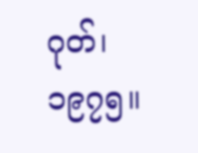ဂုတ်၊ ၁၉၇၅။